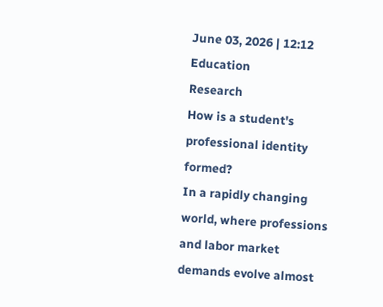June 03, 2026 | 12:12
Education
Research
How is a student's professional identity formed?
In a rapidly changing world, where professions and labor market demands evolve almost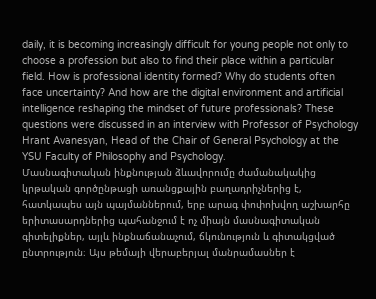daily, it is becoming increasingly difficult for young people not only to choose a profession but also to find their place within a particular field. How is professional identity formed? Why do students often face uncertainty? And how are the digital environment and artificial intelligence reshaping the mindset of future professionals? These questions were discussed in an interview with Professor of Psychology Hrant Avanesyan, Head of the Chair of General Psychology at the YSU Faculty of Philosophy and Psychology.
Մասնագիտական ինքնության ձևավորումը ժամանակակից կրթական գործընթացի առանցքային բաղադրիչներից է, հատկապես այն պայմաններում, երբ արագ փոփոխվող աշխարհը երիտասարդներից պահանջում է ոչ միայն մասնագիտական գիտելիքներ, այլև ինքնաճանաչում, ճկունություն և գիտակցված ընտրություն։ Այս թեմայի վերաբերյալ մանրամասներ է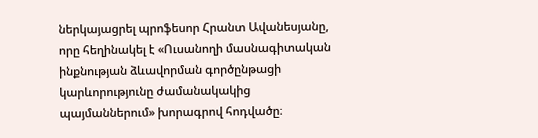ներկայացրել պրոֆեսոր Հրանտ Ավանեսյանը, որը հեղինակել է «Ուսանողի մասնագիտական ինքնության ձևավորման գործընթացի կարևորությունը ժամանակակից պայմաններում» խորագրով հոդվածը։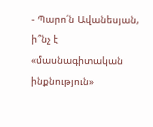- Պարո՛ն Ավանեսյան, ի՞նչ է «մասնագիտական ինքնություն»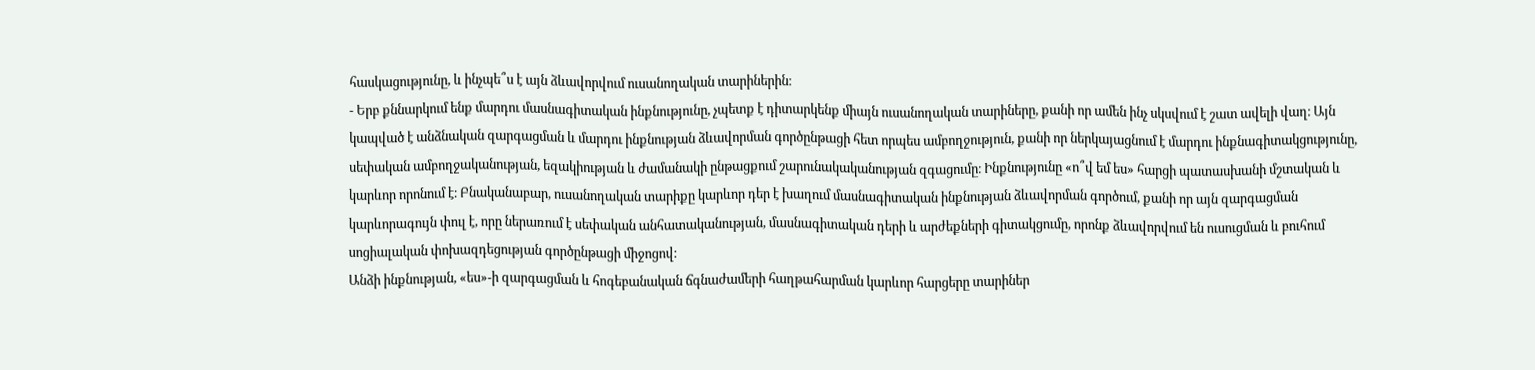հասկացությունը, և ինչպե՞ս է այն ձևավորվում ուսանողական տարիներին։
- Երբ քննարկում ենք մարդու մասնագիտական ինքնությունը, չպետք է դիտարկենք միայն ուսանողական տարիները, քանի որ ամեն ինչ սկսվում է շատ ավելի վաղ։ Այն կապված է անձնական զարգացման և մարդու ինքնության ձևավորման գործընթացի հետ որպես ամբողջություն, քանի որ ներկայացնում է մարդու ինքնագիտակցությունը, սեփական ամբողջականության, եզակիության և ժամանակի ընթացքում շարունակականության զգացումը։ Ինքնությունը «ո՞վ եմ ես» հարցի պատասխանի մշտական և կարևոր որոնում է։ Բնականաբար, ուսանողական տարիքը կարևոր դեր է խաղում մասնագիտական ինքնության ձևավորման գործում, քանի որ այն զարգացման կարևորագույն փուլ է, որը ներառում է սեփական անհատականության, մասնագիտական դերի և արժեքների գիտակցումը, որոնք ձևավորվում են ուսուցման և բուհում սոցիալական փոխազդեցության գործընթացի միջոցով։
Անձի ինքնության, «ես»-ի զարգացման և հոգեբանական ճգնաժամերի հաղթահարման կարևոր հարցերը տարիներ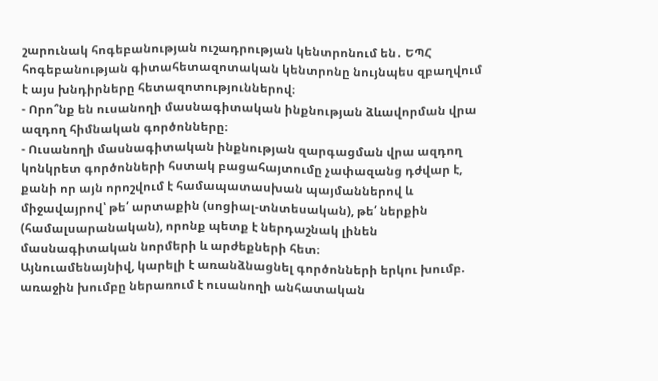շարունակ հոգեբանության ուշադրության կենտրոնում են․ ԵՊՀ հոգեբանության գիտահետազոտական կենտրոնը նույնպես զբաղվում է այս խնդիրները հետազոտություններով։
- Որո՞նք են ուսանողի մասնագիտական ինքնության ձևավորման վրա ազդող հիմնական գործոնները։
- Ուսանողի մասնագիտական ինքնության զարգացման վրա ազդող կոնկրետ գործոնների հստակ բացահայտումը չափազանց դժվար է, քանի որ այն որոշվում է համապատասխան պայմաններով և միջավայրով՝ թե՛ արտաքին (սոցիալ-տնտեսական), թե՛ ներքին (համալսարանական), որոնք պետք է ներդաշնակ լինեն մասնագիտական նորմերի և արժեքների հետ։
Այնուամենայնիվ, կարելի է առանձնացնել գործոնների երկու խումբ. առաջին խումբը ներառում է ուսանողի անհատական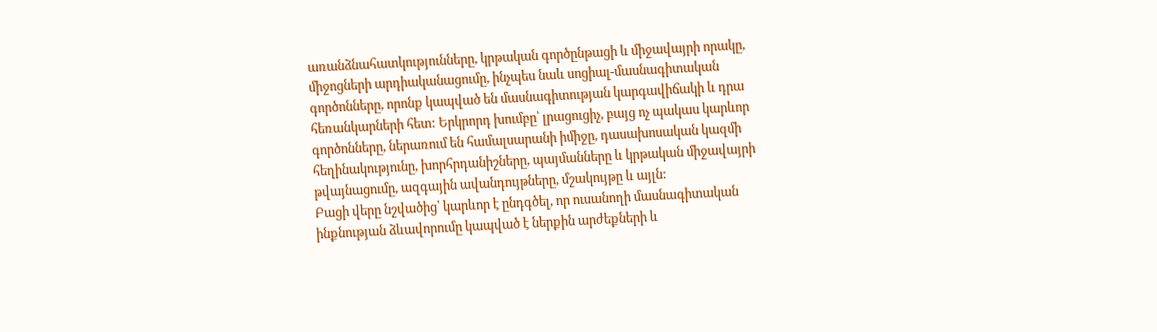առանձնահատկությունները, կրթական գործընթացի և միջավայրի որակը, միջոցների արդիականացումը, ինչպես նաև սոցիալ-մասնագիտական գործոնները, որոնք կապված են մասնագիտության կարգավիճակի և դրա հեռանկարների հետ: Երկրորդ խումբը՝ լրացուցիչ, բայց ոչ պակաս կարևոր գործոնները, ներառում են համալսարանի իմիջը, դասախոսական կազմի հեղինակությունը, խորհրդանիշները, պայմանները և կրթական միջավայրի թվայնացումը, ազգային ավանդույթները, մշակույթը և այլն:
Բացի վերը նշվածից՝ կարևոր է ընդգծել, որ ուսանողի մասնագիտական ինքնության ձևավորումը կապված է ներքին արժեքների և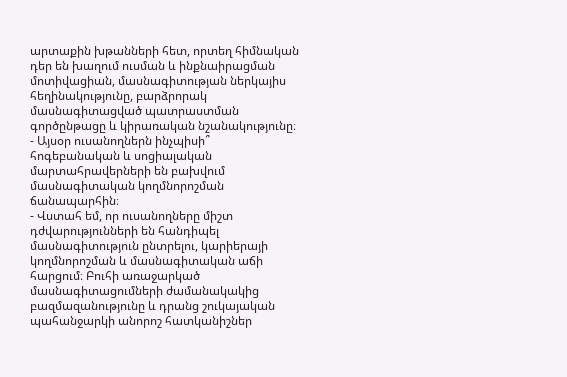արտաքին խթանների հետ, որտեղ հիմնական դեր են խաղում ուսման և ինքնաիրացման մոտիվացիան, մասնագիտության ներկայիս հեղինակությունը, բարձրորակ մասնագիտացված պատրաստման գործընթացը և կիրառական նշանակությունը։
- Այսօր ուսանողներն ինչպիսի՞ հոգեբանական և սոցիալական մարտահրավերների են բախվում մասնագիտական կողմնորոշման ճանապարհին։
- Վստահ եմ, որ ուսանողները միշտ դժվարությունների են հանդիպել մասնագիտություն ընտրելու, կարիերայի կողմնորոշման և մասնագիտական աճի հարցում։ Բուհի առաջարկած մասնագիտացումների ժամանակակից բազմազանությունը և դրանց շուկայական պահանջարկի անորոշ հատկանիշներ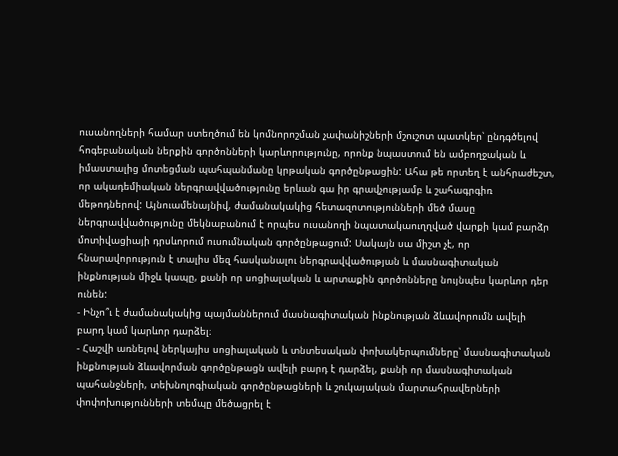ուսանողների համար ստեղծում են կոմնորոշման չափանիշների մշուշոտ պատկեր՝ ընդգծելով հոգեբանական ներքին գործոնների կարևորությունը, որոնք նպաստում են ամբողջական և իմաստալից մոտեցման պահպանմանը կրթական գործընթացին: Ահա թե որտեղ է անհրաժեշտ, որ ակադեմիական ներգրավվածությունը երևան գա իր գրավչությամբ և շահագրգիռ մեթոդներով: Այնուամենայնիվ, ժամանակակից հետազոտությունների մեծ մասը ներգրավվածությունը մեկնաբանում է որպես ուսանողի նպատակաուղղված վարքի կամ բարձր մոտիվացիայի դրսևորում ուսումնական գործընթացում: Սակայն սա միշտ չէ, որ հնարավորություն է տալիս մեզ հասկանալու ներգրավվածության և մասնագիտական ինքնության միջև կապը, քանի որ սոցիալական և արտաքին գործոնները նույնպես կարևոր դեր ունեն:
- Ինչո՞ւ է ժամանակակից պայմաններում մասնագիտական ինքնության ձևավորումն ավելի բարդ կամ կարևոր դարձել։
- Հաշվի առնելով ներկայիս սոցիալական և տնտեսական փոխակերպումները՝ մասնագիտական ինքնության ձևավորման գործընթացն ավելի բարդ է դարձել, քանի որ մասնագիտական պահանջների, տեխնոլոգիական գործընթացների և շուկայական մարտահրավերների փոփոխությունների տեմպը մեծացրել է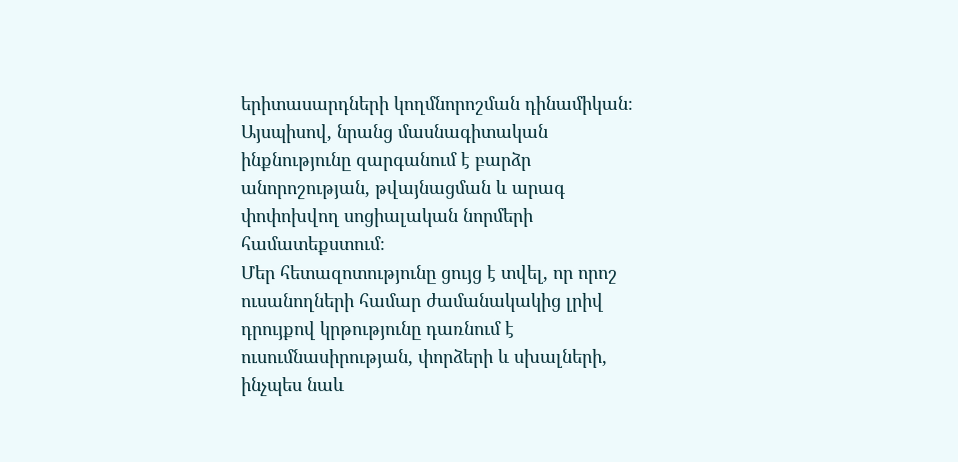երիտասարդների կողմնորոշման դինամիկան։ Այսպիսով, նրանց մասնագիտական ինքնությունը զարգանում է բարձր անորոշության, թվայնացման և արագ փոփոխվող սոցիալական նորմերի համատեքստում։
Մեր հետազոտությունը ցույց է տվել, որ որոշ ուսանողների համար ժամանակակից լրիվ դրույքով կրթությունը դառնում է ուսումնասիրության, փորձերի և սխալների, ինչպես նաև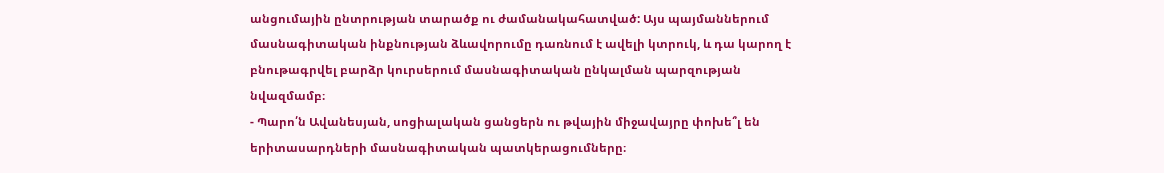անցումային ընտրության տարածք ու ժամանակահատված: Այս պայմաններում մասնագիտական ինքնության ձևավորումը դառնում է ավելի կտրուկ, և դա կարող է բնութագրվել բարձր կուրսերում մասնագիտական ընկալման պարզության նվազմամբ։
- Պարո՛ն Ավանեսյան, սոցիալական ցանցերն ու թվային միջավայրը փոխե՞լ են երիտասարդների մասնագիտական պատկերացումները։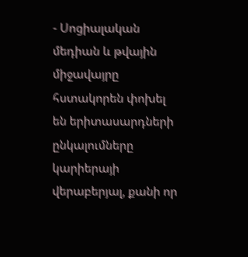- Սոցիալական մեդիան և թվային միջավայրը հստակորեն փոխել են երիտասարդների ընկալումները կարիերայի վերաբերյալ, քանի որ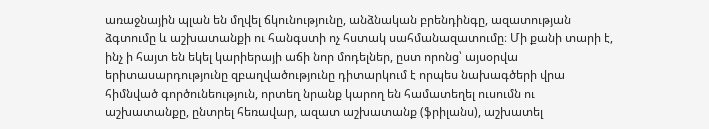առաջնային պլան են մղվել ճկունությունը, անձնական բրենդինգը, ազատության ձգտումը և աշխատանքի ու հանգստի ոչ հստակ սահմանազատումը։ Մի քանի տարի է, ինչ ի հայտ են եկել կարիերայի աճի նոր մոդելներ, ըստ որոնց՝ այսօրվա երիտասարդությունը զբաղվածությունը դիտարկում է որպես նախագծերի վրա հիմնված գործունեություն, որտեղ նրանք կարող են համատեղել ուսումն ու աշխատանքը, ընտրել հեռավար, ազատ աշխատանք (ֆրիլանս), աշխատել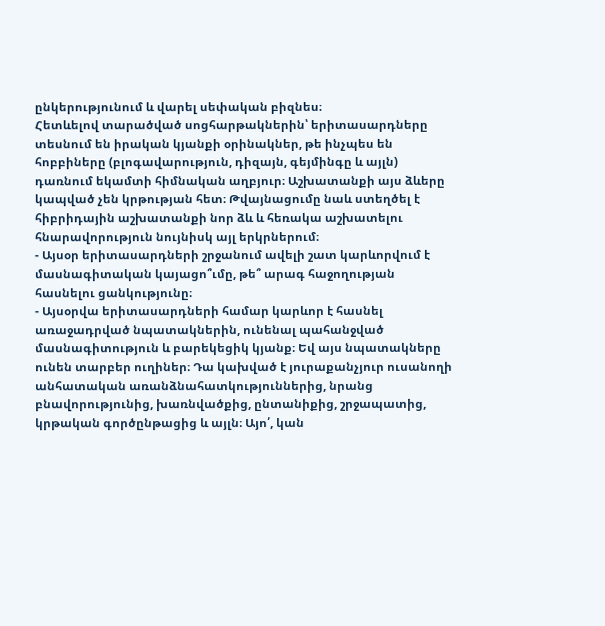ընկերությունում և վարել սեփական բիզնես։
Հետևելով տարածված սոցհարթակներին՝ երիտասարդները տեսնում են իրական կյանքի օրինակներ, թե ինչպես են հոբբիները (բլոգավարություն, դիզայն, գեյմինգը և այլն) դառնում եկամտի հիմնական աղբյուր։ Աշխատանքի այս ձևերը կապված չեն կրթության հետ։ Թվայնացումը նաև ստեղծել է հիբրիդային աշխատանքի նոր ձև և հեռակա աշխատելու հնարավորություն նույնիսկ այլ երկրներում։
- Այսօր երիտասարդների շրջանում ավելի շատ կարևորվում է մասնագիտական կայացո՞ւմը, թե՞ արագ հաջողության հասնելու ցանկությունը։
- Այսօրվա երիտասարդների համար կարևոր է հասնել առաջադրված նպատակներին, ունենալ պահանջված մասնագիտություն և բարեկեցիկ կյանք։ Եվ այս նպատակները ունեն տարբեր ուղիներ։ Դա կախված է յուրաքանչյուր ուսանողի անհատական առանձնահատկություններից, նրանց բնավորությունից, խառնվածքից, ընտանիքից, շրջապատից, կրթական գործընթացից և այլն։ Այո՛, կան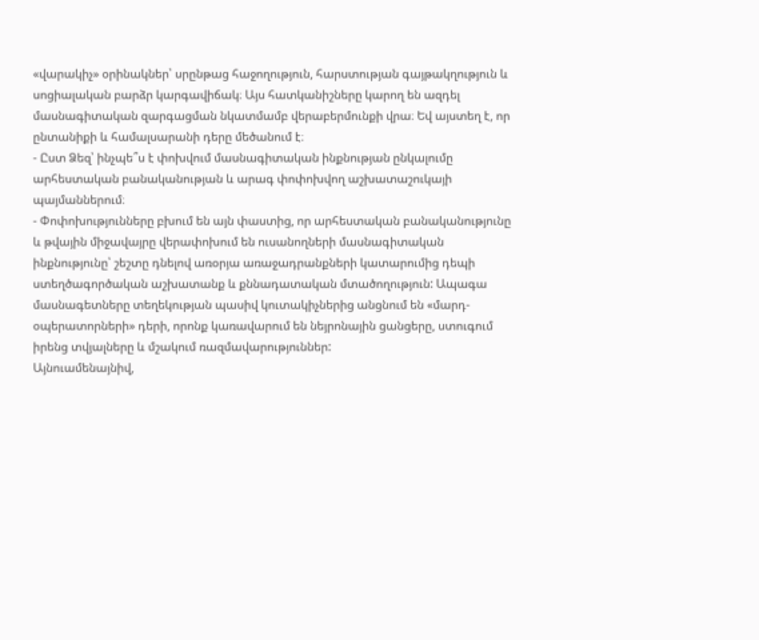«վարակիչ» օրինակներ՝ սրընթաց հաջողություն, հարստության գայթակղություն և սոցիալական բարձր կարգավիճակ։ Այս հատկանիշները կարող են ազդել մասնագիտական զարգացման նկատմամբ վերաբերմունքի վրա։ Եվ այստեղ է, որ ընտանիքի և համալսարանի դերը մեծանում է։
- Ըստ Ձեզ՝ ինչպե՞ս է փոխվում մասնագիտական ինքնության ընկալումը արհեստական բանականության և արագ փոփոխվող աշխատաշուկայի պայմաններում։
- Փոփոխությունները բխում են այն փաստից, որ արհեստական բանականությունը և թվային միջավայրը վերափոխում են ուսանողների մասնագիտական ինքնությունը՝ շեշտը դնելով առօրյա առաջադրանքների կատարումից դեպի ստեղծագործական աշխատանք և քննադատական մտածողություն: Ապագա մասնագետները տեղեկության պասիվ կուտակիչներից անցնում են «մարդ-օպերատորների» դերի, որոնք կառավարում են նեյրոնային ցանցերը, ստուգում իրենց տվյալները և մշակում ռազմավարություններ:
Այնուամենայնիվ,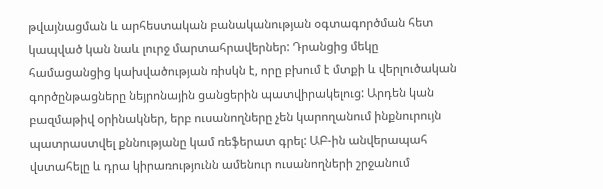թվայնացման և արհեստական բանականության օգտագործման հետ կապված կան նաև լուրջ մարտահրավերներ: Դրանցից մեկը համացանցից կախվածության ռիսկն է, որը բխում է մտքի և վերլուծական գործընթացները նեյրոնային ցանցերին պատվիրակելուց: Արդեն կան բազմաթիվ օրինակներ, երբ ուսանողները չեն կարողանում ինքնուրույն պատրաստվել քննությանը կամ ռեֆերատ գրել: ԱԲ-ին անվերապահ վստահելը և դրա կիրառությունն ամենուր ուսանողների շրջանում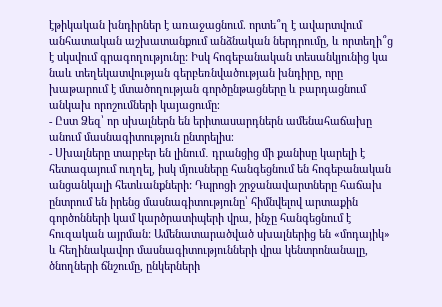էթիկական խնդիրներ է առաջացնում. որտե՞ղ է ավարտվում անհատական աշխատանքում անձնական ներդրումը, և որտեղի՞ց է սկսվում գրագողությունը: Իսկ հոգեբանական տեսանկյունից կա նաև տեղեկատվության գերբեռնվածության խնդիրը, որը խաթարում է մտածողության գործընթացները և բարդացնում անկախ որոշումների կայացումը։
- Ըստ Ձեզ՝ որ սխալներն են երիտասարդներն ամենահաճախը անում մասնագիտություն ընտրելիս։
- Սխալները տարբեր են լինում․ դրանցից մի քանիսը կարելի է հետագայում ուղղել, իսկ մյուսները հանգեցնում են հոգեբանական անցանկալի հետևանքների: Դպրոցի շրջանավարտները հաճախ ընտրում են իրենց մասնագիտությունը՝ հիմնվելով արտաքին գործոնների կամ կարծրատիպերի վրա, ինչը հանգեցնում է հուզական այրման: Ամենատարածված սխալներից են «մոդայիկ» և հեղինակավոր մասնագիտությունների վրա կենտրոնանալը, ծնողների ճնշումը, ընկերների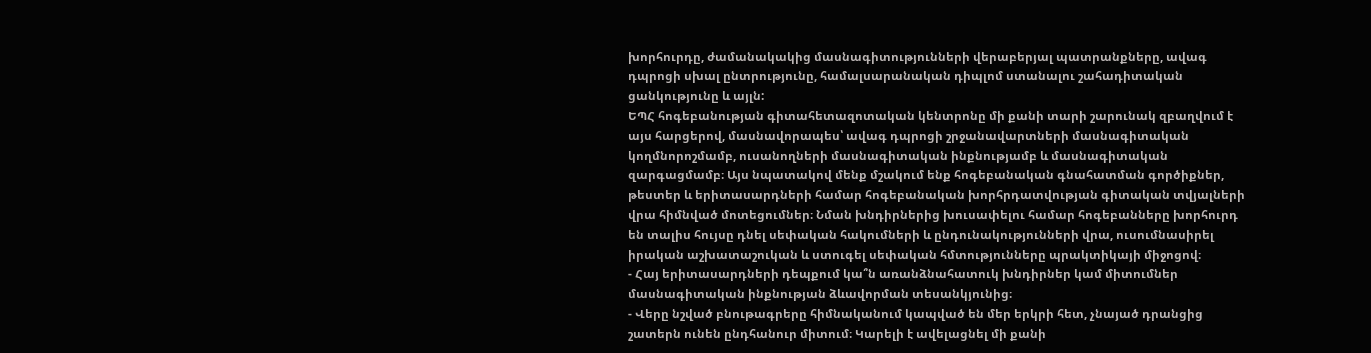խորհուրդը, ժամանակակից մասնագիտությունների վերաբերյալ պատրանքները, ավագ դպրոցի սխալ ընտրությունը, համալսարանական դիպլոմ ստանալու շահադիտական ցանկությունը և այլն:
ԵՊՀ հոգեբանության գիտահետազոտական կենտրոնը մի քանի տարի շարունակ զբաղվում է այս հարցերով, մասնավորապես՝ ավագ դպրոցի շրջանավարտների մասնագիտական կողմնորոշմամբ, ուսանողների մասնագիտական ինքնությամբ և մասնագիտական զարգացմամբ։ Այս նպատակով մենք մշակում ենք հոգեբանական գնահատման գործիքներ, թեստեր և երիտասարդների համար հոգեբանական խորհրդատվության գիտական տվյալների վրա հիմնված մոտեցումներ։ Նման խնդիրներից խուսափելու համար հոգեբանները խորհուրդ են տալիս հույսը դնել սեփական հակումների և ընդունակությունների վրա, ուսումնասիրել իրական աշխատաշուկան և ստուգել սեփական հմտությունները պրակտիկայի միջոցով։
- Հայ երիտասարդների դեպքում կա՞ն առանձնահատուկ խնդիրներ կամ միտումներ մասնագիտական ինքնության ձևավորման տեսանկյունից։
- Վերը նշված բնութագրերը հիմնականում կապված են մեր երկրի հետ, չնայած դրանցից շատերն ունեն ընդհանուր միտում։ Կարելի է ավելացնել մի քանի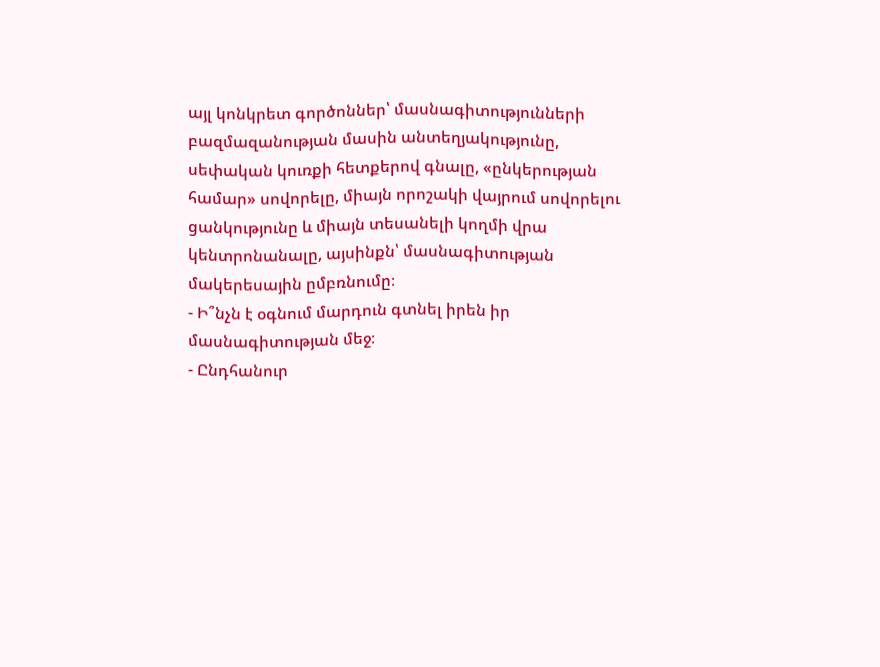այլ կոնկրետ գործոններ՝ մասնագիտությունների բազմազանության մասին անտեղյակությունը, սեփական կուռքի հետքերով գնալը, «ընկերության համար» սովորելը, միայն որոշակի վայրում սովորելու ցանկությունը և միայն տեսանելի կողմի վրա կենտրոնանալը, այսինքն՝ մասնագիտության մակերեսային ըմբռնումը։
- Ի՞նչն է օգնում մարդուն գտնել իրեն իր մասնագիտության մեջ։
- Ընդհանուր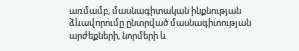առմամբ, մասնագիտական ինքնության ձևավորումը ընտրված մասնագիտության արժեքների, նորմերի և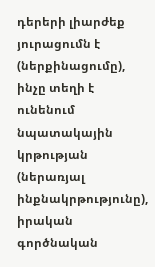դերերի լիարժեք յուրացումն է (ներքինացումը), ինչը տեղի է ունենում նպատակային կրթության (ներառյալ ինքնակրթությունը), իրական գործնական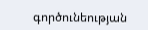գործունեության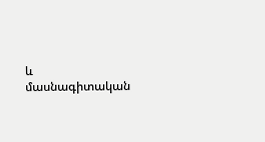և մասնագիտական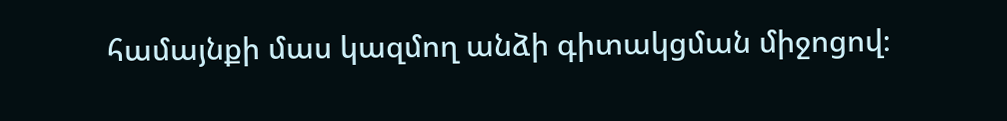համայնքի մաս կազմող անձի գիտակցման միջոցով։